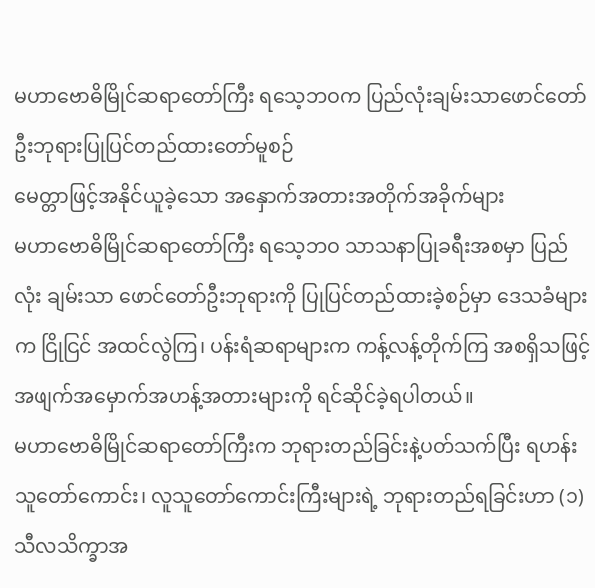မဟာဗောဓိမြိုင်ဆရာတော်ကြီး ရသေ့ဘဝက ပြည်လုံးချမ်းသာဖောင်တော်ဦးဘုရားပြုပြင်တည်ထားတော်မူစဉ်
မေတ္တာဖြင့်အနိုင်ယူခဲ့သော အနှောက်အတားအတိုက်အခိုက်များ
မဟာဗောဓိမြိုင်ဆရာတော်ကြီး ရသေ့ဘဝ သာသနာပြုခရီးအစမှာ ပြည်လုံး ချမ်းသာ ဖောင်တော်ဦးဘုရားကို ပြုပြင်တည်ထားခဲ့စဉ်မှာ ဒေသခံများက ငြိုငြင် အထင်လွဲကြ၊ ပန်းရံဆရာများက ကန့်လန့်တိုက်ကြ အစရှိသဖြင့် အဖျက်အမှောက်အဟန့်အတားများကို ရင်ဆိုင်ခဲ့ရပါတယ်။
မဟာဗောဓိမြိုင်ဆရာတော်ကြီးက ဘုရားတည်ခြင်းနဲ့ပတ်သက်ပြီး ရဟန်းသူတော်ကောင်း၊ လူသူတော်ကောင်းကြီးများရဲ့ ဘုရားတည်ရခြင်းဟာ (၁)သီလသိက္ခာအ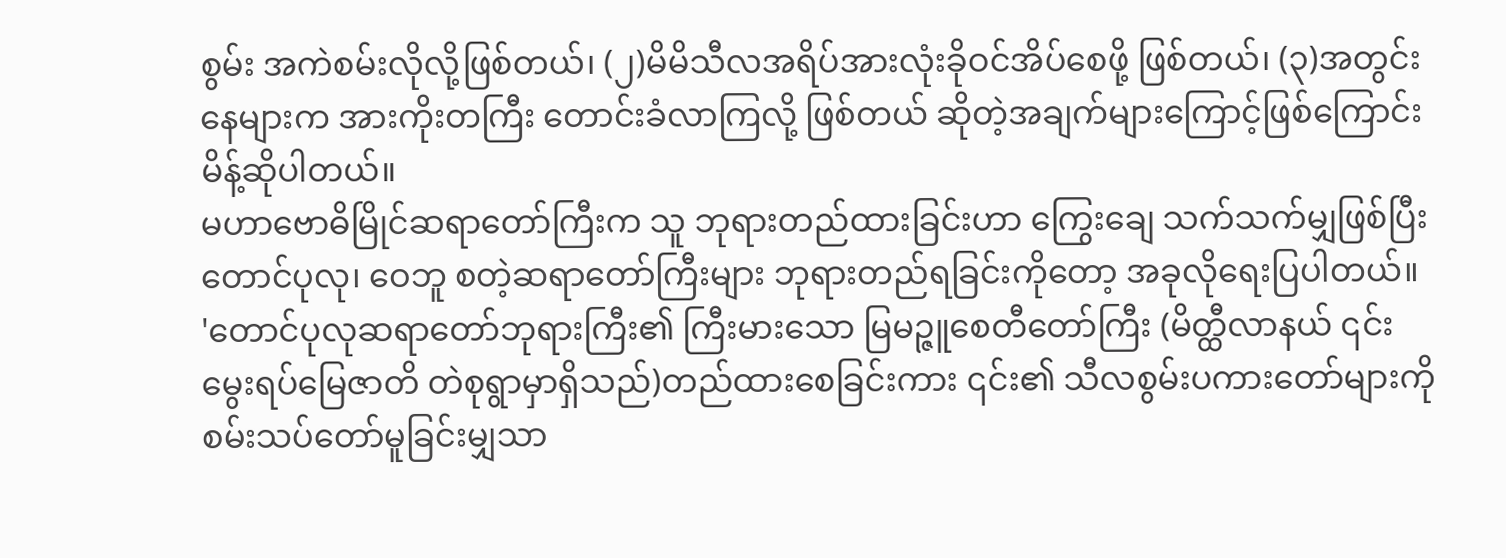စွမ်း အကဲစမ်းလိုလို့ဖြစ်တယ်၊ (၂)မိမိသီလအရိပ်အားလုံးခိုဝင်အိပ်စေဖို့ ဖြစ်တယ်၊ (၃)အတွင်းနေများက အားကိုးတကြီး တောင်းခံလာကြလို့ ဖြစ်တယ် ဆိုတဲ့အချက်များကြောင့်ဖြစ်ကြောင်း မိန့်ဆိုပါတယ်။
မဟာဗောဓိမြိုင်ဆရာတော်ကြီးက သူ ဘုရားတည်ထားခြင်းဟာ ကြွေးချေ သက်သက်မျှဖြစ်ပြီး တောင်ပုလု၊ ဝေဘူ စတဲ့ဆရာတော်ကြီးများ ဘုရားတည်ရခြင်းကိုတော့ အခုလိုရေးပြပါတယ်။
'တောင်ပုလုဆရာတော်ဘုရားကြီး၏ ကြီးမားသော မြမဉ္ဇူစေတီတော်ကြီး (မိတ္ထီလာနယ် ၎င်းမွေးရပ်မြေဇာတိ တဲစုရွာမှာရှိသည်)တည်ထားစေခြင်းကား ၎င်း၏ သီလစွမ်းပကားတော်များကို စမ်းသပ်တော်မူခြင်းမျှသာ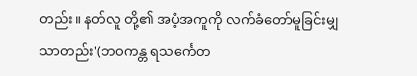တည်း။ နတ်လူ တို့၏ အပံ့အကူကို လက်ခံတော်မူခြင်းမျှသာတည်း'(ဘဝကန္တ ရသင်္ကေတ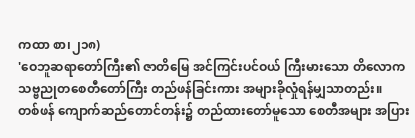ကထာ စာ၊၂၁၈)
'ဝေဘူဆရာတော်ကြီး၏ ဇာတိမြေ အင်ကြင်းပင်ဝယ် ကြီးမားသော တိလောကသဗ္ဗညုတစေတီတော်ကြီး တည်ဖန်ခြင်းကား အများခိုလှုံရန်မျှသာတည်း။
တစ်ဖန် ကျောက်ဆည်တောင်တန်း၌ တည်ထားတော်မူသော စေတီအများ အပြား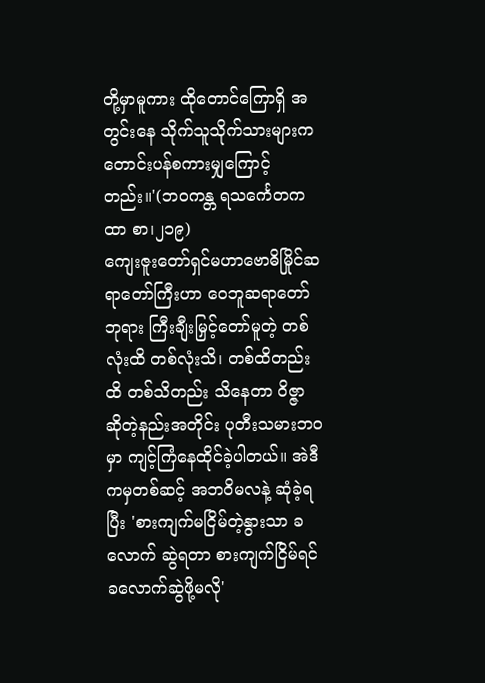တို့မှာမူကား ထိုတောင်ကြောရှိ အတွင်းနေ သိုက်သူသိုက်သားများက တောင်းပန်စကားမျှကြောင့်တည်း။'(ဘဝကန္တ ရသင်္ကေတကထာ စာ၊၂၁၉)
ကျေးဇူးတော်ရှင်မဟာဗောဓိမြိုင်ဆရာတော်ကြီးဟာ ဝေဘူဆရာတော်ဘုရား ကြီးချီးမြှင့်တော်မူတဲ့ တစ်လုံးထိ တစ်လုံးသိ၊ တစ်ထိတည်းထိ တစ်သိတည်း သိနေတာ ဝိဇ္ဇာ ဆိုတဲ့နည်းအတိုင်း ပုတီးသမားဘဝမှာ ကျင့်ကြံနေထိုင်ခဲ့ပါတယ်။ အဲဒီကမှတစ်ဆင့် အဘဝိမလနဲ့ ဆုံခဲ့ရပြီး 'စားကျက်မငြိမ်တဲ့နွားသာ ခလောက် ဆွဲရတာ စားကျက်ငြိမ်ရင် ခလောက်ဆွဲဖို့မလို'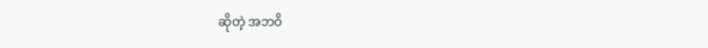ဆိုတဲ့ အဘဝိ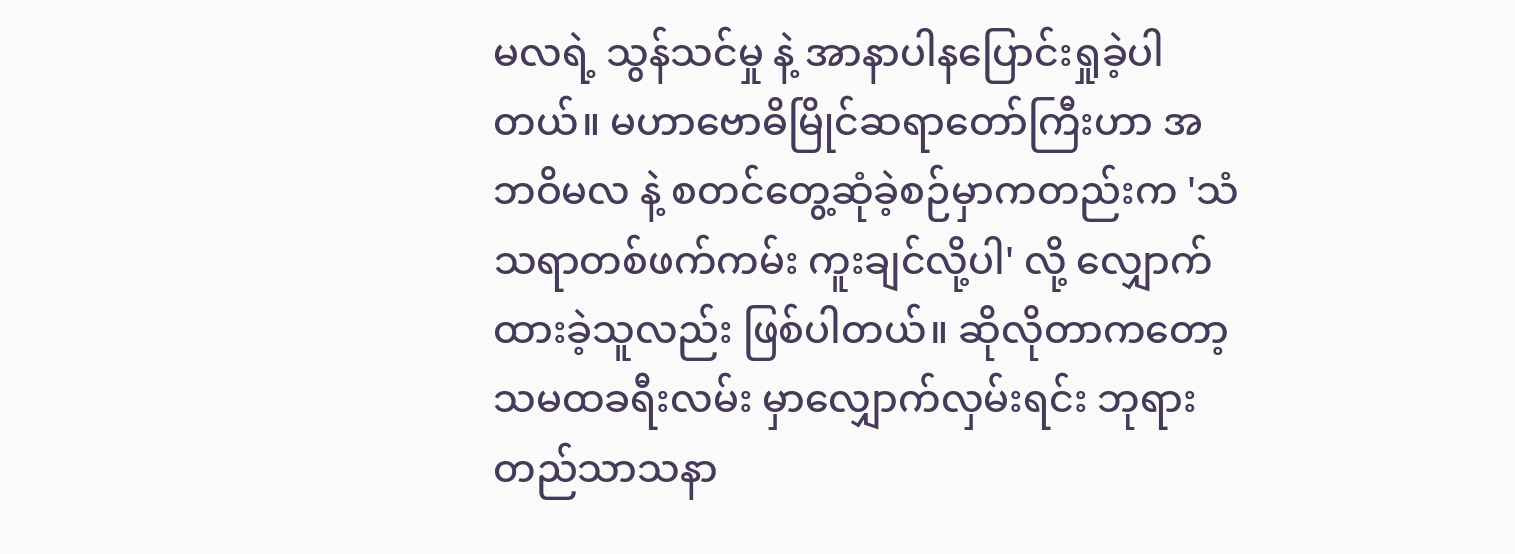မလရဲ့ သွန်သင်မှု နဲ့ အာနာပါနပြောင်းရှုခဲ့ပါတယ်။ မဟာဗောဓိမြိုင်ဆရာတော်ကြီးဟာ အဘဝိမလ နဲ့ စတင်တွေ့ဆုံခဲ့စဉ်မှာကတည်းက 'သံသရာတစ်ဖက်ကမ်း ကူးချင်လို့ပါ' လို့ လျှောက်ထားခဲ့သူလည်း ဖြစ်ပါတယ်။ ဆိုလိုတာကတော့ သမထခရီးလမ်း မှာလျှောက်လှမ်းရင်း ဘုရားတည်သာသနာ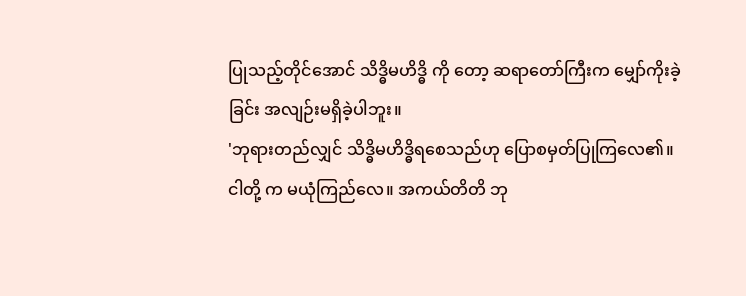ပြုသည့်တိုင်အောင် သိဒ္ဓိမဟိဒ္ဓိ ကို တော့ ဆရာတော်ကြီးက မျှော်ကိုးခဲ့ခြင်း အလျဉ်းမရှိခဲ့ပါဘူး။
'ဘုရားတည်လျှင် သိဒ္ဓိမဟိဒ္ဓိရစေသည်ဟု ပြောစမှတ်ပြုကြလေ၏။ ငါတို့ က မယုံကြည်လေ။ အကယ်တိတိ ဘု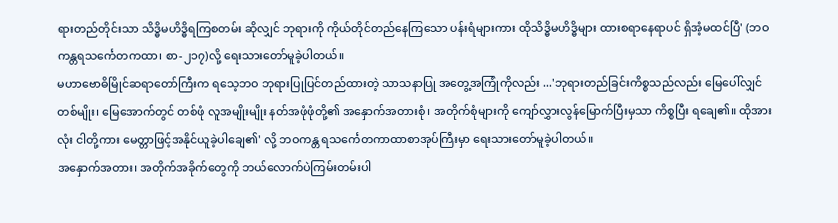ရားတည်တိုင်းသာ သိဒ္ဓိမဟိဒ္ဓိရကြစတမ်း ဆိုလျှင် ဘုရားကို ကိုယ်တိုင်တည်နေကြသော ပန်းရံများကား ထိုသိဒ္ဓိမဟိဒ္ဓိများ ထားစရာနေရာပင် ရှိအံ့မထင်ပြီ' (ဘဝကန္တရသင်္ကေတကထာ၊ စာ-၂၁၇)လို့ ရေးသားတော်မူခဲ့ပါတယ်။
မဟာဗောဓိမြိုင်ဆရာတော်ကြီးက ရသေ့ဘဝ ဘုရားပြုပြင်တည်ထားတဲ့ သာသနာပြု အတွေ့အကြုံကိုလည်း ...'ဘုရားတည်ခြင်းကိစ္စသည်လည်း မြေပေါ်လျှင်တစ်မျိုး၊ မြေအောက်တွင် တစ်ဖုံ လူအမျိုးမျိုး နတ်အဖုံဖုံတို့၏ အနှောက်အတားစုံ၊ အတိုက်စုံများကို ကျော်လွှားလွန်မြောက်ပြီးမှသာ ကိစ္စပြီး ရချေ၏။ ထိုအားလုံး ငါတို့ကား မေတ္တာဖြင့်အနိုင်ယူခဲ့ပါချေ၏' လို့ ဘဝကန္တ ရသင်္ကေတကာထာစာအုပ်ကြီးမှာ ရေးသားတော်မူခဲ့ပါတယ်။
အနှောက်အတား၊ အတိုက်အခိုက်တွေကို ဘယ်လောက်ပဲကြမ်းတမ်းပါ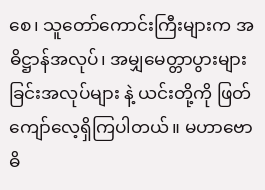စေ၊ သူတော်ကောင်းကြီးများက အဓိဋ္ဌာန်အလုပ်၊ အမျှမေတ္တာပွားများခြင်းအလုပ်များ နဲ့ ယင်းတို့ကို ဖြတ်ကျော်လေ့ရှိကြပါတယ်။ မဟာဗောဓိ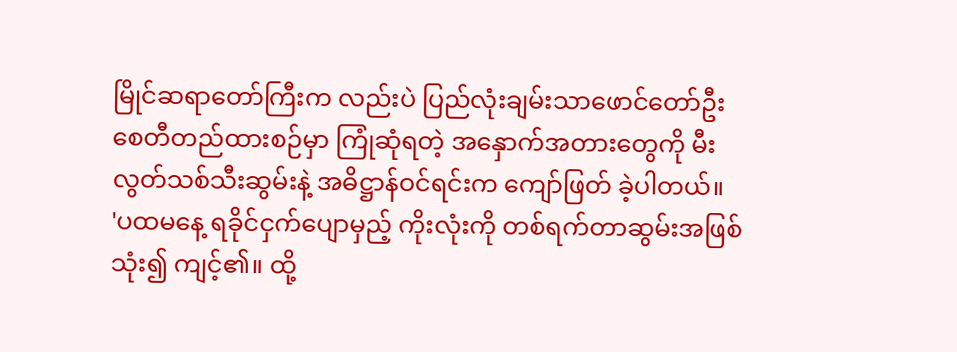မြိုင်ဆရာတော်ကြီးက လည်းပဲ ပြည်လုံးချမ်းသာဖောင်တော်ဦးစေတီတည်ထားစဉ်မှာ ကြုံဆုံရတဲ့ အနှောက်အတားတွေကို မီးလွတ်သစ်သီးဆွမ်းနဲ့ အဓိဋ္ဌာန်ဝင်ရင်းက ကျော်ဖြတ် ခဲ့ပါတယ်။
'ပထမနေ့ ရခိုင်ငှက်ပျောမှည့် ကိုးလုံးကို တစ်ရက်တာဆွမ်းအဖြစ် သုံး၍ ကျင့်၏။ ထို့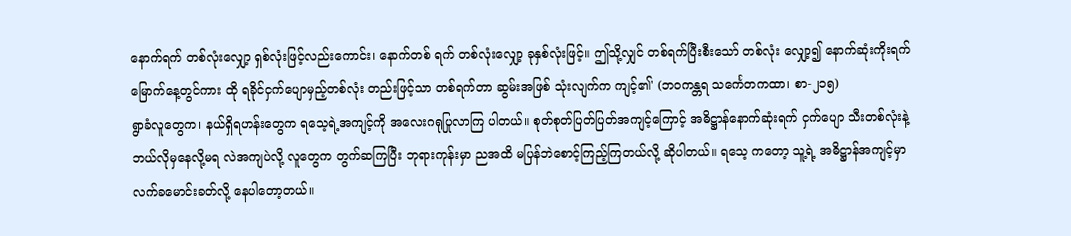နောက်ရက် တစ်လုံးလျှော့ ရှစ်လုံးဖြင့်လည်းကောင်း၊ နောက်တစ် ရက် တစ်လုံးလျှော့ ခုနှစ်လုံးဖြင့်။ ဤသို့လျှင် တစ်ရက်ပြီးစီးသော် တစ်လုံး လျှော့၍ နောက်ဆုံးကိုးရက်မြောက်နေ့တွင်ကား ထို ရခိုင်ငှက်ပျောမှည့်တစ်လုံး တည်းဖြင့်သာ တစ်ရက်တာ ဆွမ်းအဖြစ် သုံးလျက်က ကျင့်၏' (ဘဝကန္တရ သင်္ကေတကထာ၊ စာ-၂၁၅)
ရွာခံလူတွေက၊ နယ်ရှိရဟန်းတွေက ရသေ့ရဲ့အကျင့်ကို အလေးဂရုပြုလာကြ ပါတယ်။ စုတ်စုတ်ပြတ်ပြတ်အကျင့်ကြောင့် အဓိဋ္ဌာန်နောက်ဆုံးရက် ငှက်ပျော သီးတစ်လုံးနဲ့ ဘယ်လိုမှနေလို့မရ လဲအကျပဲလို့ လူတွေက တွက်ဆကြပြီး ဘုရားကုန်းမှာ ညအထိ မပြန်ဘဲစောင့်ကြည့်ကြတယ်လို့ ဆိုပါတယ်။ ရသေ့ ကတော့ သူ့ရဲ့ အဓိဋ္ဌာန်အကျင့်မှာ လက်ခမောင်းခတ်လို့ နေပါတော့တယ်။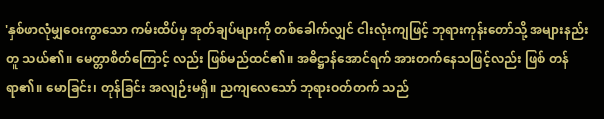'နှစ်ဖာလုံမျှဝေးကွာသော ကမ်းထိပ်မှ အုတ်ချပ်များကို တစ်ခေါက်လျှင် ငါးလုံးကျဖြင့် ဘုရားကုန်းတော်သို့ အများနည်းတူ သယ်၏။ မေတ္တာစိတ်ကြောင့် လည်း ဖြစ်မည်ထင်၏။ အဓိဋ္ဌာန်အောင်ရက် အားတက်နေသဖြင့်လည်း ဖြစ် တန်ရာ၏။ မောခြင်း၊ တုန်ခြင်း အလျဉ်းမရှိ။ ညကျလေသော် ဘုရားဝတ်တက် သည်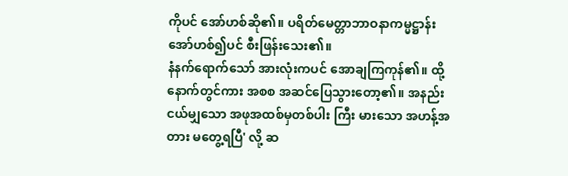ကိုပင် အော်ဟစ်ဆို၏။ ပရိတ်မေတ္တာဘာဝနာကမ္မဋ္ဌာန်း အော်ဟစ်၍ပင် စီးဖြန်းသေး၏။
နံနက်ရောက်သော် အားလုံးကပင် အောချကြကုန်၏။ ထို့နောက်တွင်ကား အစစ အဆင်ပြေသွားတော့၏။ အနည်းငယ်မျှသော အဖုအထစ်မှတစ်ပါး ကြီး မားသော အဟန့်အတား မတွေ့ရပြီ' လို့ ဆ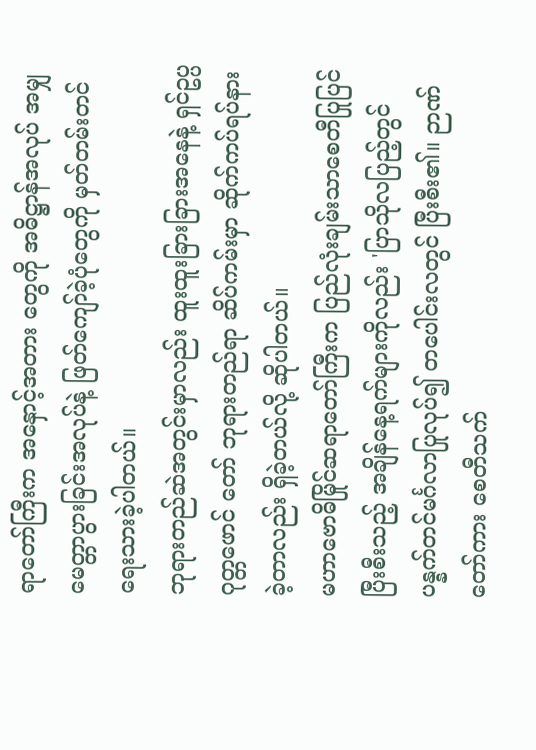ရာတော်ကြီးက အနှောင့်အတား တွေကို အဓိဋ္ဌာန်အလုပ် အမျှမေတ္တာပွားခြင်းအလုပ်နဲ့ ဖြတ်ကျော်ခဲ့ပုံတွေကို မှတ်တမ်းတင်ရေးသားခဲ့ပါတယ်။
ဘုရားတည်ဆဲအတွင်းမှာလည်း ထူးထူးခြားခြားအနေနဲ့ ရှင်ဥပ္ပဂုတ္တဖောင် တော် ဘုရားတည်ရာ ဆိပ်ကမ်းမှာ ဆိုက်ကပ်ရပ်နားခဲ့တာလည်း ရှိခဲ့တယ်လို့ ဆိုပါတယ်။
မဟာဗောဓိမြိုင်ဆရာတော်ကြီးက ပြည်လုံးချမ်းသာစေတီပြုပြင်ပြီးစီးသည့် အချိန်နေ့ရက်များကိုလည်း 'ပြာသိုလပြည့်တွင် ပန္နက်တင်မင်္ဂလာပြုလုပ်၍ တပေါင်းလတွင် ပြီးစီး၏။ ဉာဏ်တော်ကား စေတီသက်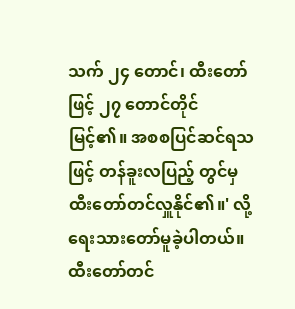သက် ၂၄ တောင်၊ ထီးတော်ဖြင့် ၂၇ တောင်တိုင် မြင့်၏။ အစစပြင်ဆင်ရသဖြင့် တန်ခူးလပြည့် တွင်မှ ထီးတော်တင်လှူနိုင်၏။' လို့ ရေးသားတော်မူခဲ့ပါတယ်။ ထီးတော်တင်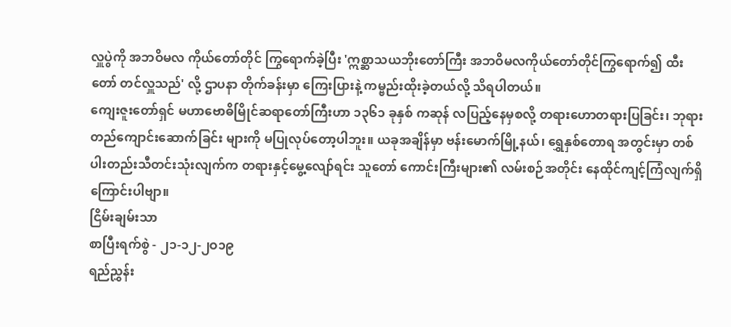လှူပွဲကို အဘဝိမလ ကိုယ်တော်တိုင် ကြွရောက်ခဲ့ပြီး 'ဣစ္ဆာသယဘိုးတော်ကြီး အဘဝိမလကိုယ်တော်တိုင်ကြွရောက်၍ ထီးတော် တင်လှူသည်' လို့ ဌာပနာ တိုက်ခန်းမှာ ကြေးပြားနဲ့ ကမ္ဗည်းထိုးခဲ့တယ်လို့ သိရပါတယ်။
ကျေးဇူးတော်ရှင် မဟာဗောဓိမြိုင်ဆရာတော်ကြီးဟာ ၁၃၆၁ ခုနှစ် ကဆုန် လပြည့်နေမှစလို့ တရားဟောတရားပြခြင်း၊ ဘုရားတည်ကျောင်းဆောက်ခြင်း များကို မပြုလုပ်တော့ပါဘူး။ ယခုအချိန်မှာ ဗန်းမောက်မြို့နယ်၊ ရွှေနှစ်တောရ အတွင်းမှာ တစ်ပါးတည်းသီတင်းသုံးလျက်က တရားနှင့်မွေ့လျော်ရင်း သူတော် ကောင်းကြီးများ၏ လမ်းစဉ်အတိုင်း နေထိုင်ကျင့်ကြံလျက်ရှိကြောင်းပါဗျာ။
ငြိမ်းချမ်းသာ
စာပြီးရက်စွဲ - ၂၁-၁၂-၂ဝ၁၉
ရည်ညွှန်း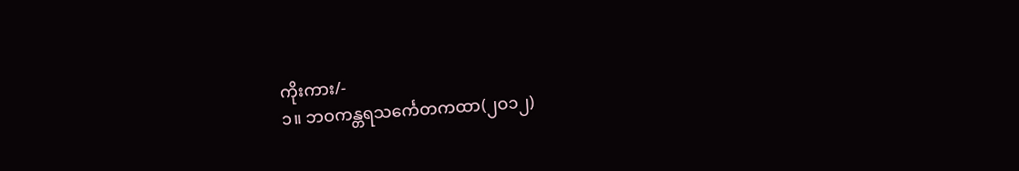ကိုးကား/-
၁။ ဘဝကန္တရသင်္ကေတကထာ(၂ဝ၁၂)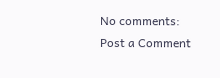No comments:
Post a Comment